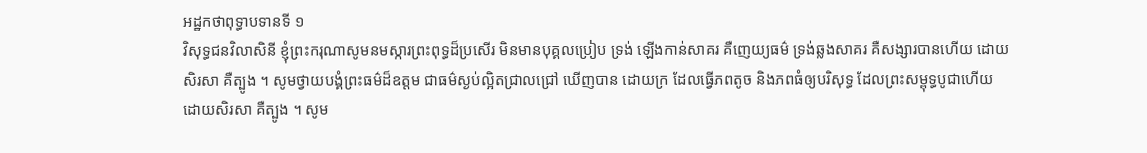អដ្ឋកថាពុទ្ធាបទានទី ១
វិសុទ្ធជនវិលាសិនី ខ្ញុំព្រះករុណាសូមនមស្ការព្រះពុទ្ធដ៏ប្រសើរ មិនមានបុគ្គលប្រៀប ទ្រង់ ឡើងកាន់សាគរ គឺញេយ្យធម៌ ទ្រង់ឆ្លងសាគរ គឺសង្សារបានហើយ ដោយ សិរសា គឺត្បូង ។ សូមថ្វាយបង្គំព្រះធម៌ដ៏ឧត្តម ជាធម៌ស្ងប់ល្អិតជ្រាលជ្រៅ ឃើញបាន ដោយក្រ ដែលធ្វើភពតូច និងភពធំឲ្យបរិសុទ្ធ ដែលព្រះសម្ពុទ្ធបូជាហើយ ដោយសិរសា គឺត្បូង ។ សូម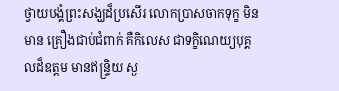ថ្វាយបង្គំព្រះសង្ឃដ៏ប្រសើរ លោកប្រាសចាកទុក្ខ មិនមាន គ្រឿងជាប់ជំពាក់ គឺកិលេស ជាទក្ខិណេយ្យបុគ្គលដ៏ឧត្តម មានឥន្ទ្រិយ ស្ង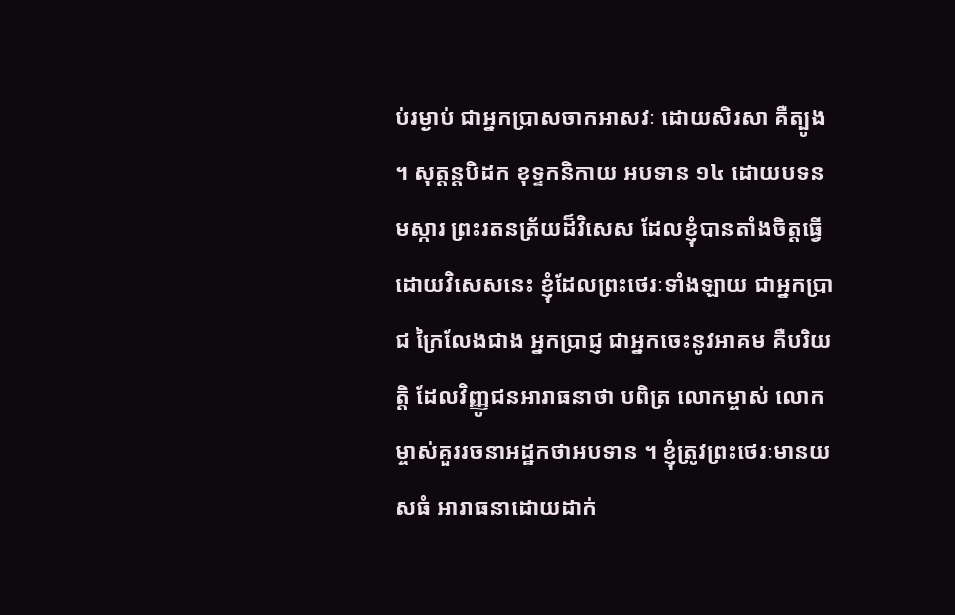ប់រម្ងាប់ ជាអ្នកប្រាសចាកអាសវៈ ដោយសិរសា គឺត្បូង ។ សុត្តន្តបិដក ខុទ្ទកនិកាយ អបទាន ១៤ ដោយបទនមស្ការ ព្រះរតនត្រ័យដ៏វិសេស ដែលខ្ញុំបានតាំងចិត្តធ្វើ ដោយវិសេសនេះ ខ្ញុំដែលព្រះថេរៈទាំងឡាយ ជាអ្នកប្រាជ ក្រៃលែងជាង អ្នកប្រាជ្ញ ជាអ្នកចេះនូវអាគម គឺបរិយត្តិ ដែលវិញ្ញូជនអារាធនាថា បពិត្រ លោកម្ចាស់ លោកម្ចាស់គួររចនាអដ្ឋកថាអបទាន ។ ខ្ញុំត្រូវព្រះថេរៈមានយសធំ អារាធនាដោយដាក់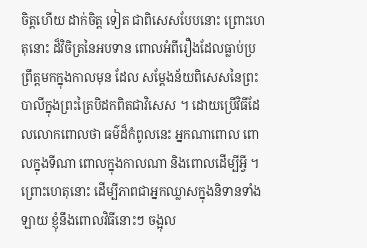ចិត្តហើយ ដាក់ចិត្ត ទៀត ជាពិសេសបែបនោះ ព្រោះហេតុនោះ ដ៏វិចិត្រនៃអបទាន ពោលអំពីរឿងដែលធ្លាប់ប្រព្រឹត្តមកក្នុងកាលមុន ដែល សម្តែងន័យពិសេសនៃព្រះបាលីក្នុងព្រះត្រៃបិដកពិតជាវិសេស ។ ដោយប្រើវិធីដែលលោកពោលថា ធម៌ដ៏កំពូលនេះ អ្នកណាពោល ពោលក្នុងទីណា ពោលក្នុងកាលណា និងពោលដើម្បីអ្វី ។ ព្រោះហេតុនោះ ដើម្បីភាពជាអ្នកឈ្លាសក្នុងនិទានទាំងឡាយ ខ្ញុំនឹងពោលវិធីនោះៗ ចង្អុល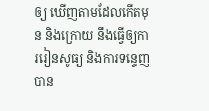ឲ្យ ឃើញតាមដែលកើតមុន និងក្រោយ នឹងធ្វើឲ្យការរៀនសូធ្យ និងការទន្ទេញ បាន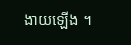ងាយឡើង ។